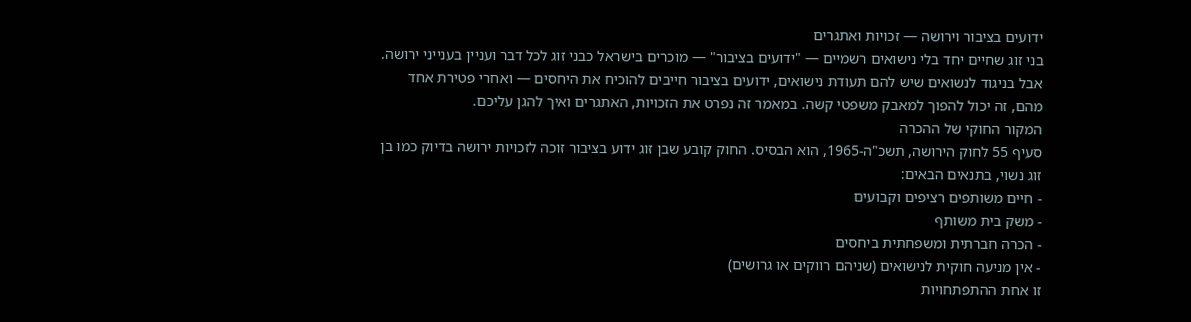ידועים בציבור וירושה — זכויות ואתגרים
בני זוג שחיים יחד בלי נישואים רשמיים — "ידועים בציבור" — מוכרים בישראל כבני זוג לכל דבר ועניין בענייני ירושה. אבל בניגוד לנשואים שיש להם תעודת נישואים, ידועים בציבור חייבים להוכיח את היחסים — ואחרי פטירת אחד מהם, זה יכול להפוך למאבק משפטי קשה. במאמר זה נפרט את הזכויות, האתגרים ואיך להגן עליכם.
המקור החוקי של ההכרה
סעיף 55 לחוק הירושה, תשכ"ה-1965, הוא הבסיס. החוק קובע שבן זוג ידוע בציבור זוכה לזכויות ירושה בדיוק כמו בן זוג נשוי, בתנאים הבאים:
- חיים משותפים רציפים וקבועים
- משק בית משותף
- הכרה חברתית ומשפחתית ביחסים
- אין מניעה חוקית לנישואים (שניהם רווקים או גרושים)
זו אחת ההתפתחויות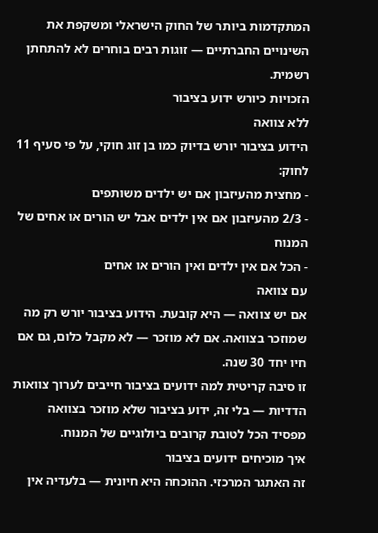המתקדמות ביותר של החוק הישראלי ומשקפת את השינויים החברתיים — זוגות רבים בוחרים לא להתחתן רשמית.
הזכויות כיורש ידוע בציבור
ללא צוואה
הידוע בציבור יורש בדיוק כמו בן זוג חוקי, על פי סעיף 11 לחוק:
- מחצית מהעיזבון אם יש ילדים משותפים
- 2/3 מהעיזבון אם אין ילדים אבל יש הורים או אחים של המנוח
- הכל אם אין ילדים ואין הורים או אחים
עם צוואה
אם יש צוואה — היא קובעת. הידוע בציבור יורש רק מה שמוזכר בצוואה. אם לא מוזכר — לא מקבל כלום, גם אם חיו יחד 30 שנה.
זו סיבה קריטית למה ידועים בציבור חייבים לערוך צוואות הדדיות — בלי זה, ידוע בציבור שלא מוזכר בצוואה מפסיד הכל לטובת קרובים ביולוגיים של המנוח.
איך מוכיחים ידועים בציבור
זה האתגר המרכזי. ההוכחה היא חיונית — בלעדיה אין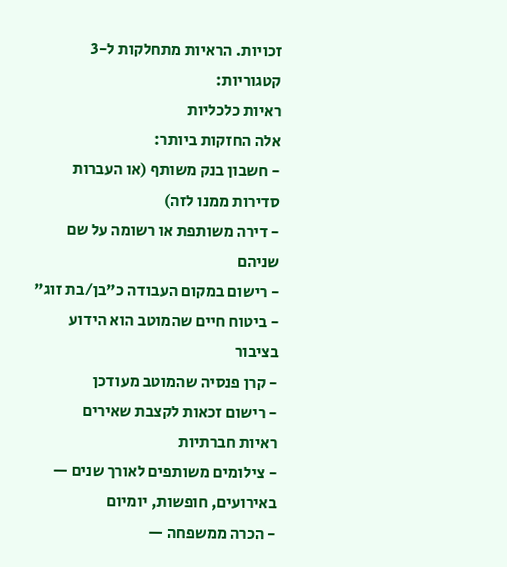זכויות. הראיות מתחלקות ל-3 קטגוריות:
ראיות כלכליות
אלה החזקות ביותר:
- חשבון בנק משותף (או העברות סדירות ממנו לזה)
- דירה משותפת או רשומה על שם שניהם
- רישום במקום העבודה כ"בן/בת זוג"
- ביטוח חיים שהמוטב הוא הידוע בציבור
- קרן פנסיה שהמוטב מעודכן
- רישום זכאות לקצבת שאירים
ראיות חברתיות
- צילומים משותפים לאורך שנים — באירועים, חופשות, יומיום
- הכרה ממשפחה —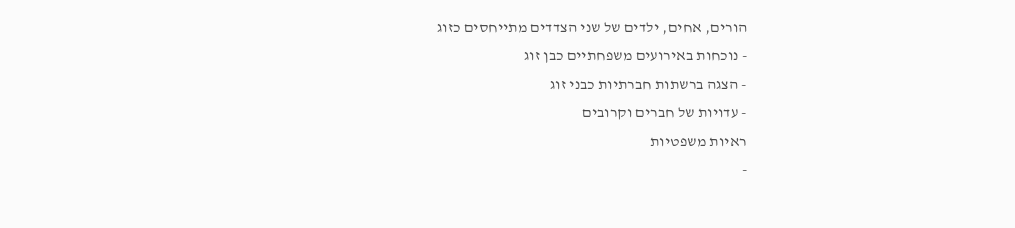הורים, אחים, ילדים של שני הצדדים מתייחסים כזוג
- נוכחות באירועים משפחתיים כבן זוג
- הצגה ברשתות חברתיות כבני זוג
- עדויות של חברים וקרובים
ראיות משפטיות
-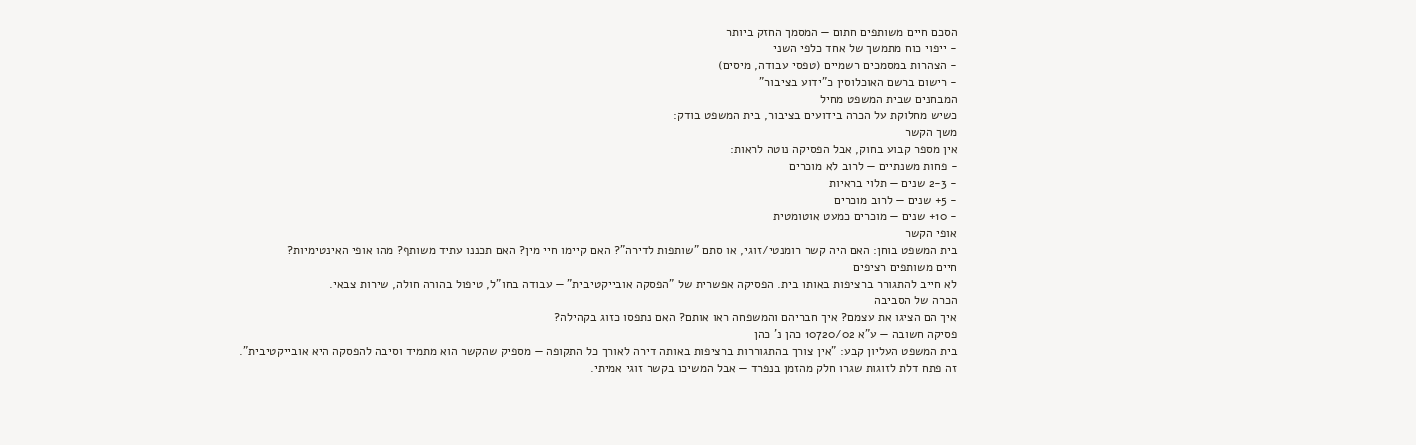הסכם חיים משותפים חתום — המסמך החזק ביותר
- ייפוי כוח מתמשך של אחד כלפי השני
- הצהרות במסמכים רשמיים (טפסי עבודה, מיסים)
- רישום ברשם האוכלוסין כ"ידוע בציבור"
המבחנים שבית המשפט מחיל
כשיש מחלוקת על הכרה בידועים בציבור, בית המשפט בודק:
משך הקשר
אין מספר קבוע בחוק, אבל הפסיקה נוטה לראות:
- פחות משנתיים — לרוב לא מוכרים
- 2-3 שנים — תלוי בראיות
- 5+ שנים — לרוב מוכרים
- 10+ שנים — מוכרים כמעט אוטומטית
אופי הקשר
בית המשפט בוחן: האם היה קשר רומנטי/זוגי, או סתם "שותפות לדירה"? האם קיימו חיי מין? האם תכננו עתיד משותף? מהו אופי האינטימיות?
חיים משותפים רציפים
לא חייב להתגורר ברציפות באותו בית. הפסיקה אפשרית של "הפסקה אובייקטיבית" — עבודה בחו"ל, טיפול בהורה חולה, שירות צבאי.
הכרה של הסביבה
איך הם הציגו את עצמם? איך חבריהם והמשפחה ראו אותם? האם נתפסו כזוג בקהילה?
פסיקה חשובה — ע"א 10720/02 כהן נ' כהן
בית המשפט העליון קבע: "אין צורך בהתגוררות ברציפות באותה דירה לאורך כל התקופה — מספיק שהקשר הוא מתמיד וסיבה להפסקה היא אובייקטיבית".
זה פתח דלת לזוגות שגרו חלק מהזמן בנפרד — אבל המשיכו בקשר זוגי אמיתי.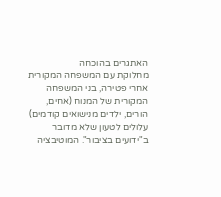האתגרים בהוכחה
מחלוקת עם המשפחה המקורית
אחרי פטירה, בני המשפחה המקורית של המנוח (אחים, הורים, ילדים מנישואים קודמים) עלולים לטעון שלא מדובר ב"ידועים בציבור". המוטיבציה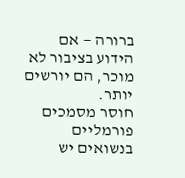ברורה — אם הידוע בציבור לא מוכר, הם יורשים יותר.
חוסר מסמכים פורמליים
בנשואים יש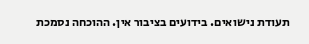תעודת נישואים. בידועים בציבור אין. ההוכחה נסמכת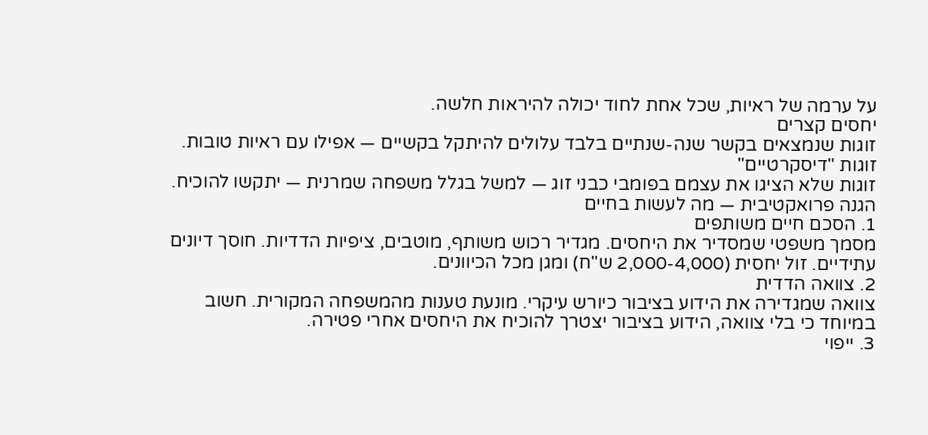על ערמה של ראיות, שכל אחת לחוד יכולה להיראות חלשה.
יחסים קצרים
זוגות שנמצאים בקשר שנה-שנתיים בלבד עלולים להיתקל בקשיים — אפילו עם ראיות טובות.
זוגות "דיסקרטיים"
זוגות שלא הציגו את עצמם בפומבי כבני זוג — למשל בגלל משפחה שמרנית — יתקשו להוכיח.
הגנה פרואקטיבית — מה לעשות בחיים
1. הסכם חיים משותפים
מסמך משפטי שמסדיר את היחסים. מגדיר רכוש משותף, מוטבים, ציפיות הדדיות. חוסך דיונים עתידיים. זול יחסית (2,000-4,000 ש"ח) ומגן מכל הכיוונים.
2. צוואה הדדית
צוואה שמגדירה את הידוע בציבור כיורש עיקרי. מונעת טענות מהמשפחה המקורית. חשוב במיוחד כי בלי צוואה, הידוע בציבור יצטרך להוכיח את היחסים אחרי פטירה.
3. ייפוי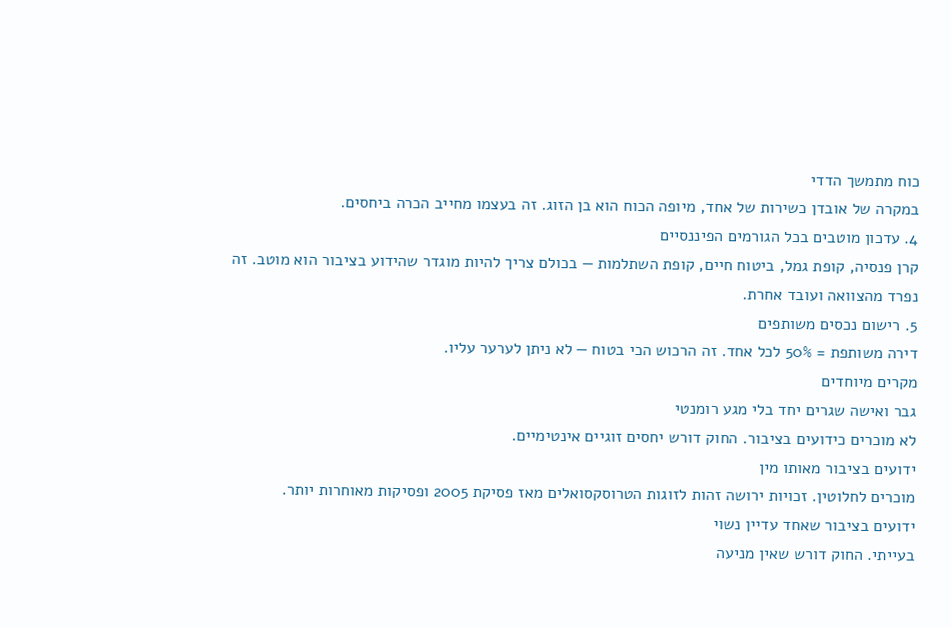כוח מתמשך הדדי
במקרה של אובדן כשירות של אחד, מיופה הכוח הוא בן הזוג. זה בעצמו מחייב הכרה ביחסים.
4. עדכון מוטבים בכל הגורמים הפיננסיים
קרן פנסיה, קופת גמל, ביטוח חיים, קופת השתלמות — בכולם צריך להיות מוגדר שהידוע בציבור הוא מוטב. זה נפרד מהצוואה ועובד אחרת.
5. רישום נכסים משותפים
דירה משותפת = 50% לכל אחד. זה הרכוש הכי בטוח — לא ניתן לערער עליו.
מקרים מיוחדים
גבר ואישה שגרים יחד בלי מגע רומנטי
לא מוכרים כידועים בציבור. החוק דורש יחסים זוגיים אינטימיים.
ידועים בציבור מאותו מין
מוכרים לחלוטין. זכויות ירושה זהות לזוגות הטרוסקסואלים מאז פסיקת 2005 ופסיקות מאוחרות יותר.
ידועים בציבור שאחד עדיין נשוי
בעייתי. החוק דורש שאין מניעה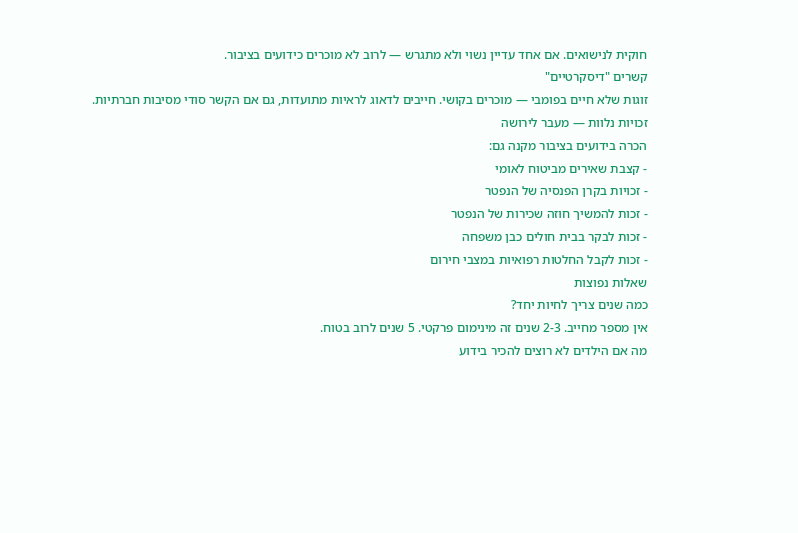חוקית לנישואים. אם אחד עדיין נשוי ולא מתגרש — לרוב לא מוכרים כידועים בציבור.
קשרים "דיסקרטיים"
זוגות שלא חיים בפומבי — מוכרים בקושי. חייבים לדאוג לראיות מתועדות, גם אם הקשר סודי מסיבות חברתיות.
זכויות נלוות — מעבר לירושה
הכרה בידועים בציבור מקנה גם:
- קצבת שאירים מביטוח לאומי
- זכויות בקרן הפנסיה של הנפטר
- זכות להמשיך חוזה שכירות של הנפטר
- זכות לבקר בבית חולים כבן משפחה
- זכות לקבל החלטות רפואיות במצבי חירום
שאלות נפוצות
כמה שנים צריך לחיות יחד?
אין מספר מחייב. 2-3 שנים זה מינימום פרקטי. 5 שנים לרוב בטוח.
מה אם הילדים לא רוצים להכיר בידוע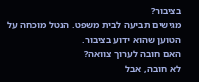בציבור?
מגישים תביעה לבית משפט. הנטל מוכחה על הטוען שהוא ידוע בציבור.
האם חובה לערוך צוואה?
לא חובה, אבל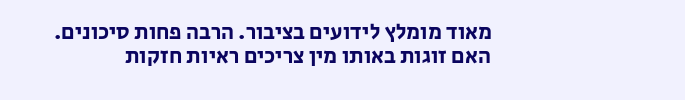מאוד מומלץ לידועים בציבור. הרבה פחות סיכונים.
האם זוגות באותו מין צריכים ראיות חזקות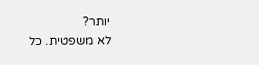יותר?
לא משפטית. כל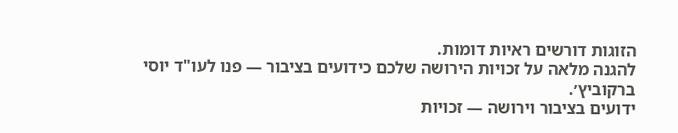הזוגות דורשים ראיות דומות.
להגנה מלאה על זכויות הירושה שלכם כידועים בציבור — פנו לעו"ד יוסי ברקוביץ׳.
ידועים בציבור וירושה — זכויות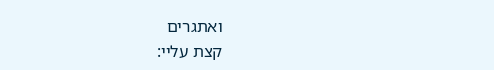ואתגרים
קצת עליי: